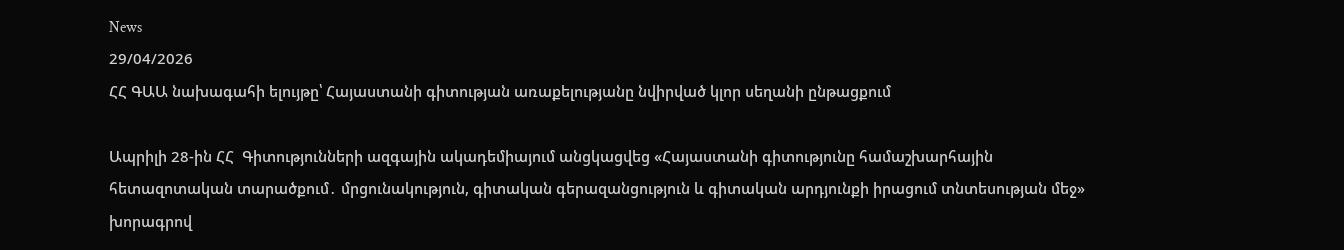News
29/04/2026
ՀՀ ԳԱԱ նախագահի ելույթը՝ Հայաստանի գիտության առաքելությանը նվիրված կլոր սեղանի ընթացքում

Ապրիլի 28-ին ՀՀ  Գիտությունների ազգային ակադեմիայում անցկացվեց «Հայաստանի գիտությունը համաշխարհային հետազոտական տարածքում․ մրցունակություն, գիտական գերազանցություն և գիտական արդյունքի իրացում տնտեսության մեջ» խորագրով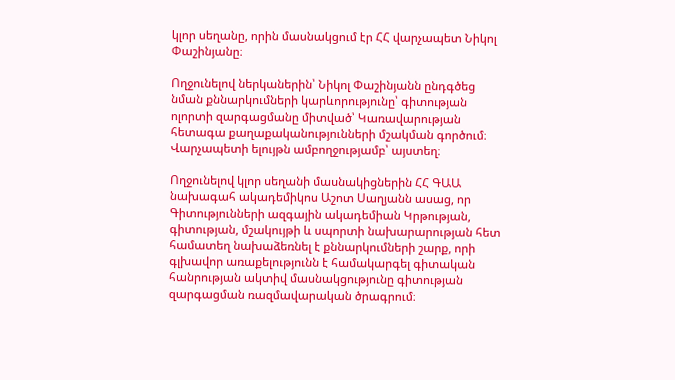կլոր սեղանը, որին մասնակցում էր ՀՀ վարչապետ Նիկոլ Փաշինյանը։

Ողջունելով ներկաներին՝ Նիկոլ Փաշինյանն ընդգծեց նման քննարկումների կարևորությունը՝ գիտության ոլորտի զարգացմանը միտված՝ Կառավարության հետագա քաղաքականությունների մշակման գործում։ Վարչապետի ելույթն ամբողջությամբ՝ այստեղ։

Ողջունելով կլոր սեղանի մասնակիցներին ՀՀ ԳԱԱ նախագահ ակադեմիկոս Աշոտ Սաղյանն ասաց, որ Գիտությունների ազգային ակադեմիան Կրթության, գիտության, մշակույթի և սպորտի նախարարության հետ համատեղ նախաձեռնել է քննարկումների շարք, որի գլխավոր առաքելությունն է համակարգել գիտական հանրության ակտիվ մասնակցությունը գիտության զարգացման ռազմավարական ծրագրում։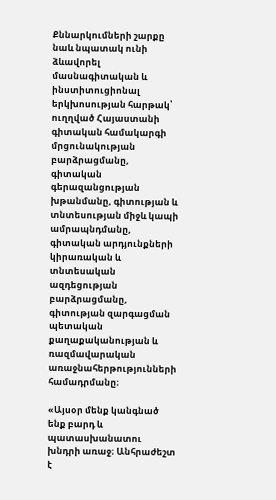Քննարկումների շարքը նաև նպատակ ունի ձևավորել մասնագիտական և ինստիտուցիոնալ երկխոսության հարթակ՝ ուղղված Հայաստանի գիտական համակարգի մրցունակության բարձրացմանը, գիտական գերազանցության խթանմանը, գիտության և տնտեսության միջև կապի ամրապնդմանը, գիտական արդյունքների կիրառական և տնտեսական ազդեցության բարձրացմանը, գիտության զարգացման պետական քաղաքականության և ռազմավարական առաջնահերթությունների համադրմանը։

«Այսօր մենք կանգնած ենք բարդ և պատասխանատու խնդրի առաջ։ Անհրաժեշտ է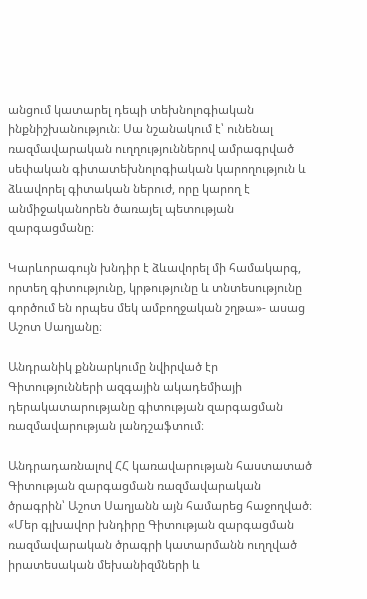անցում կատարել դեպի տեխնոլոգիական ինքնիշխանություն։ Սա նշանակում է՝ ունենալ ռազմավարական ուղղություններով ամրագրված սեփական գիտատեխնոլոգիական կարողություն և ձևավորել գիտական ներուժ, որը կարող է անմիջականորեն ծառայել պետության զարգացմանը։

Կարևորագույն խնդիր է ձևավորել մի համակարգ, որտեղ գիտությունը, կրթությունը և տնտեսությունը գործում են որպես մեկ ամբողջական շղթա»- ասաց Աշոտ Սաղյանը։

Անդրանիկ քննարկումը նվիրված էր Գիտությունների ազգային ակադեմիայի դերակատարությանը գիտության զարգացման ռազմավարության լանդշաֆտում։

Անդրադառնալով ՀՀ կառավարության հաստատած Գիտության զարգացման ռազմավարական ծրագրին՝ Աշոտ Սաղյանն այն համարեց հաջողված։ «Մեր գլխավոր խնդիրը Գիտության զարգացման ռազմավարական ծրագրի կատարմանն ուղղված իրատեսական մեխանիզմների և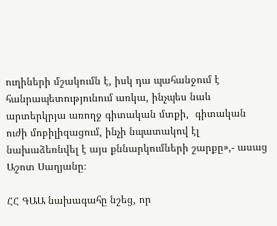ուղիների մշակումն է, իսկ դա պահանջում է հանրապետությունում առկա, ինչպես նաև արտերկրյա առողջ գիտական մտքի,  գիտական ուժի մոբիլիզացում, ինչի նպատակով էլ նախաձեռնվել է այս քննարկումների շարքը»,- ասաց Աշոտ Սաղյանը։

ՀՀ ԳԱԱ նախագահը նշեց, որ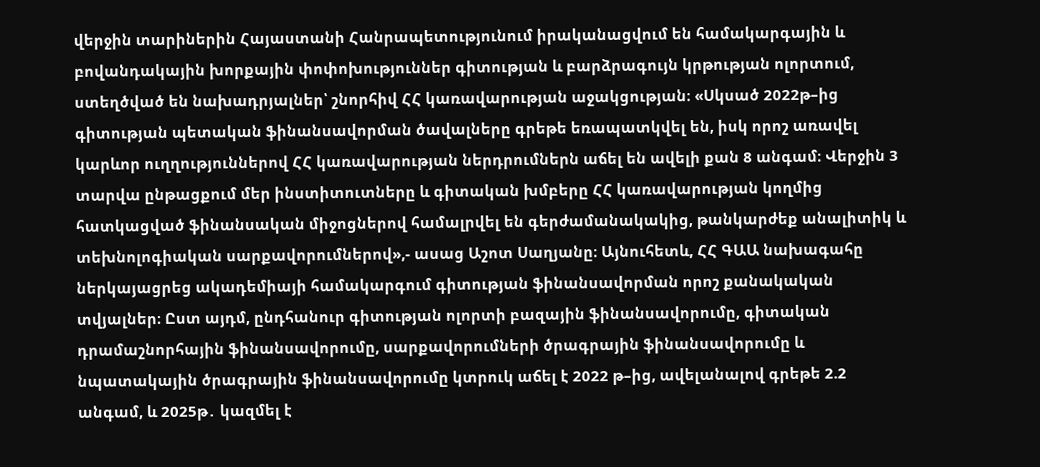վերջին տարիներին Հայաստանի Հանրապետությունում իրականացվում են համակարգային և բովանդակային խորքային փոփոխություններ գիտության և բարձրագույն կրթության ոլորտում, ստեղծված են նախադրյալներ՝ շնորհիվ ՀՀ կառավարության աջակցության։ «Սկսած 2022թ–ից գիտության պետական ֆինանսավորման ծավալները գրեթե եռապատկվել են, իսկ որոշ առավել կարևոր ուղղություններով ՀՀ կառավարության ներդրումներն աճել են ավելի քան 8 անգամ։ Վերջին 3 տարվա ընթացքում մեր ինստիտուտները և գիտական խմբերը ՀՀ կառավարության կողմից հատկացված ֆինանսական միջոցներով համալրվել են գերժամանակակից, թանկարժեք անալիտիկ և տեխնոլոգիական սարքավորումներով»,- ասաց Աշոտ Սաղյանը։ Այնուհետև, ՀՀ ԳԱԱ նախագահը ներկայացրեց ակադեմիայի համակարգում գիտության ֆինանսավորման որոշ քանակական տվյալներ։ Ըստ այդմ, ընդհանուր գիտության ոլորտի բազային ֆինանսավորումը, գիտական դրամաշնորհային ֆինանսավորումը, սարքավորումների ծրագրային ֆինանսավորումը և նպատակային ծրագրային ֆինանսավորումը կտրուկ աճել է 2022 թ–ից, ավելանալով գրեթե 2.2 անգամ, և 2025թ․ կազմել է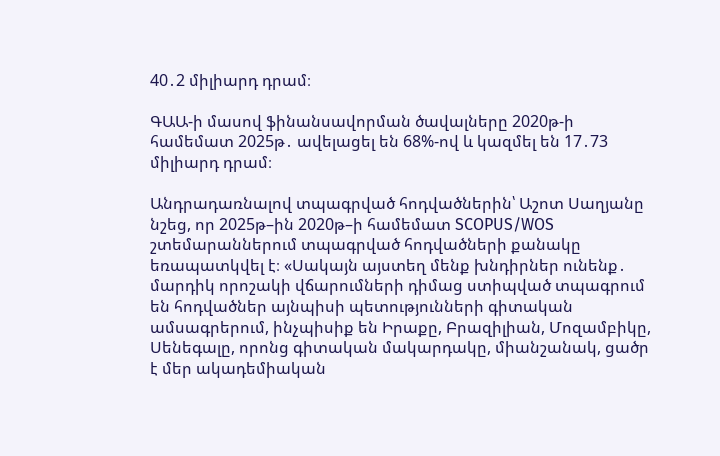40․2 միլիարդ դրամ։

ԳԱԱ-ի մասով ֆինանսավորման ծավալները 2020թ-ի համեմատ 2025թ․ ավելացել են 68%-ով և կազմել են 17․73 միլիարդ դրամ։

Անդրադառնալով տպագրված հոդվածներին՝ Աշոտ Սաղյանը նշեց, որ 2025թ–ին 2020թ–ի համեմատ SCOPUS/WOS շտեմարաններում տպագրված հոդվածների քանակը եռապատկվել է։ «Սակայն այստեղ մենք խնդիրներ ունենք․ մարդիկ որոշակի վճարումների դիմաց ստիպված տպագրում են հոդվածներ այնպիսի պետությունների գիտական ամսագրերում, ինչպիսիք են Իրաքը, Բրազիլիան, Մոզամբիկը, Սենեգալը, որոնց գիտական մակարդակը, միանշանակ, ցածր է մեր ակադեմիական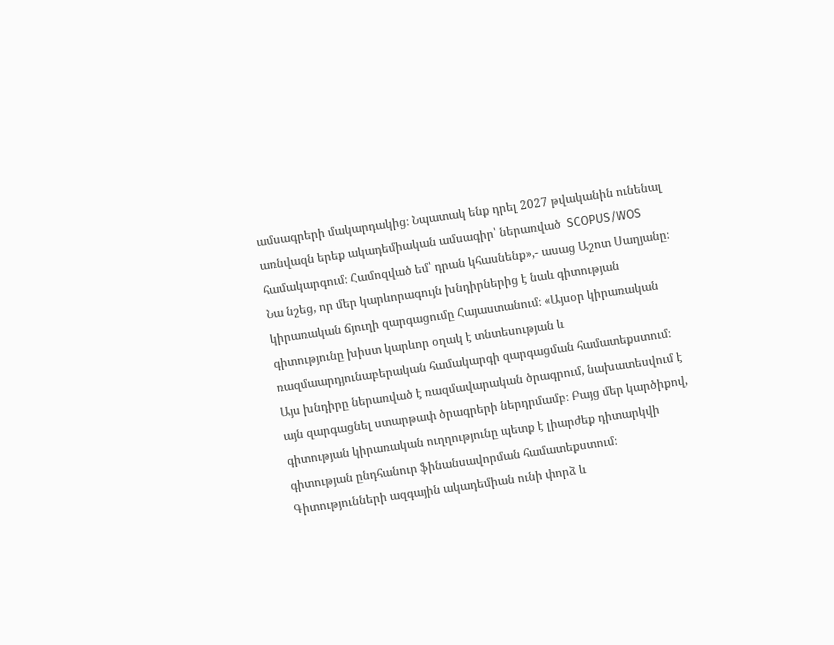ամսագրերի մակարդակից։ Նպատակ ենք դրել 2027 թվականին ունենալ առնվազն երեք ակադեմիական ամսագիր՝ ներառված  SCOPUS/WOS համակարգում։ Համոզված եմ՝ դրան կհասնենք»,- ասաց Աշոտ Սաղյանը։ Նա նշեց, որ մեր կարևորագույն խնդիրներից է նաև գիտության կիրառական ճյուղի զարգացումը Հայաստանում։ «Այսօր կիրառական գիտությունը խիստ կարևոր օղակ է տնտեսության և ռազմաարդյունաբերական համակարգի զարգացման համատեքստում։ Այս խնդիրը ներառված է ռազմավարական ծրագրում, նախատեսվում է այն զարգացնել ստարթափ ծրագրերի ներդրմամբ։ Բայց մեր կարծիքով, գիտության կիրառական ուղղությունը պետք է լիարժեք դիտարկվի գիտության ընդհանուր ֆինանսավորման համատեքստում։ Գիտությունների ազգային ակադեմիան ունի փորձ և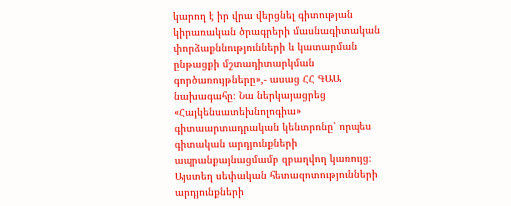կարող է իր վրա վերցնել գիտության կիրառական ծրագրերի մասնագիտական փորձաքննությունների և կատարման ընթացքի մշտադիտարկման գործառույթները»,- ասաց ՀՀ ԳԱԱ նախագահը։ Նա ներկայացրեց «Հայկենսատեխնոլոգիա» գիտաարտադրական կենտրոնը՝ որպես գիտական արդյունքների ապրանքայնացմամբ զբաղվող կառույց։ Այստեղ սեփական հետազոտությունների արդյունքների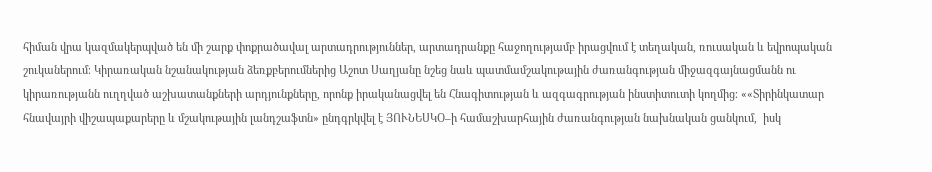հիման վրա կազմակերպված են մի շարք փոքրածավալ արտադրություններ, արտադրանքը հաջողությամբ իրացվում է տեղական, ռուսական և եվրոպական շուկաներում։ Կիրառական նշանակության ձեռքբերումներից Աշոտ Սաղյանը նշեց նաև պատմամշակութային ժառանգության միջազգայնացմանն ու կիրառությանն ուղղված աշխատանքների արդյունքները, որոնք իրականացվել են Հնագիտության և ազգագրության ինստիտուտի կողմից։ ««Տիրինկատար հնավայրի վիշապաքարերը և մշակութային լանդշաֆտն» ընդգրկվել է ՅՈՒՆԵՍԿՕ–ի համաշխարհային ժառանգության նախնական ցանկում,  իսկ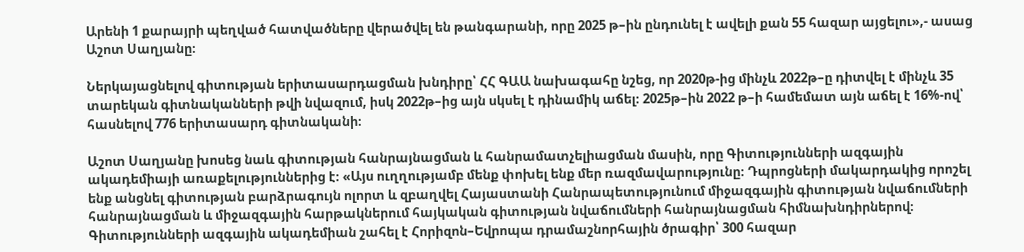Արենի 1 քարայրի պեղված հատվածները վերածվել են թանգարանի, որը 2025 թ–ին ընդունել է ավելի քան 55 հազար այցելու»,- ասաց Աշոտ Սաղյանը։

Ներկայացնելով գիտության երիտասարդացման խնդիրը՝ ՀՀ ԳԱԱ նախագահը նշեց, որ 2020թ-ից մինչև 2022թ–ը դիտվել է մինչև 35 տարեկան գիտնականների թվի նվազում, իսկ 2022թ–ից այն սկսել է դինամիկ աճել։ 2025թ–ին 2022 թ–ի համեմատ այն աճել է 16%-ով՝ հասնելով 776 երիտասարդ գիտնականի։

Աշոտ Սաղյանը խոսեց նաև գիտության հանրայնացման և հանրամատչելիացման մասին, որը Գիտությունների ազգային ակադեմիայի առաքելություններից է։ «Այս ուղղությամբ մենք փոխել ենք մեր ռազմավարությունը։ Դպրոցների մակարդակից որոշել ենք անցնել գիտության բարձրագույն ոլորտ և զբաղվել Հայաստանի Հանրապետությունում միջազգային գիտության նվաճումների հանրայնացման և միջազգային հարթակներում հայկական գիտության նվաճումների հանրայնացման հիմնախնդիրներով։ Գիտությունների ազգային ակադեմիան շահել է Հորիզոն–Եվրոպա դրամաշնորհային ծրագիր՝ 300 հազար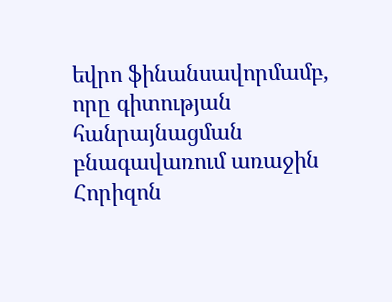եվրո ֆինանսավորմամբ, որը գիտության հանրայնացման բնագավառում առաջին Հորիզոն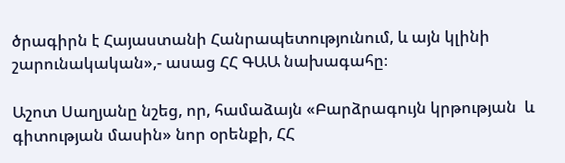ծրագիրն է Հայաստանի Հանրապետությունում, և այն կլինի շարունակական»,- ասաց ՀՀ ԳԱԱ նախագահը։

Աշոտ Սաղյանը նշեց, որ, համաձայն «Բարձրագույն կրթության  և գիտության մասին» նոր օրենքի, ՀՀ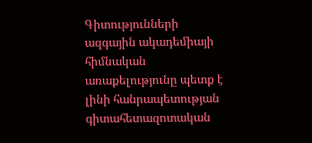Գիտությունների ազգային ակադեմիայի հիմնական առաքելությունը պետք է լինի հանրապետության գիտահետազոտական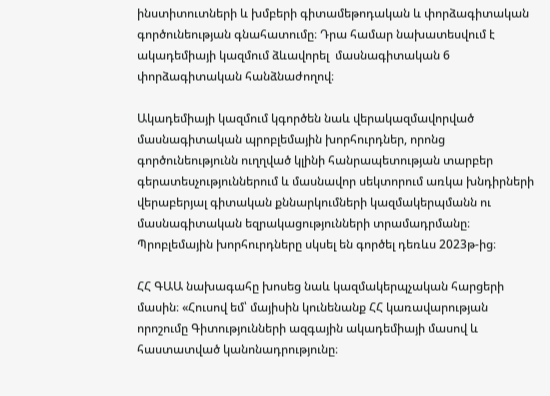ինստիտուտների և խմբերի գիտամեթոդական և փորձագիտական գործունեության գնահատումը։ Դրա համար նախատեսվում է ակադեմիայի կազմում ձևավորել  մասնագիտական 6 փորձագիտական հանձնաժողով։

Ակադեմիայի կազմում կգործեն նաև վերակազմավորված մասնագիտական պրոբլեմային խորհուրդներ, որոնց գործունեությունն ուղղված կլինի հանրապետության տարբեր գերատեսչություններում և մասնավոր սեկտորում առկա խնդիրների վերաբերյալ գիտական քննարկումների կազմակերպմանն ու մասնագիտական եզրակացությունների տրամադրմանը։ Պրոբլեմային խորհուրդները սկսել են գործել դեռևս 2023թ-ից։

ՀՀ ԳԱԱ նախագահը խոսեց նաև կազմակերպչական հարցերի մասին։ «Հուսով եմ՝ մայիսին կունենանք ՀՀ կառավարության որոշումը Գիտությունների ազգային ակադեմիայի մասով և հաստատված կանոնադրությունը։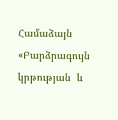Համաձայն «Բարձրագույն կրթության  և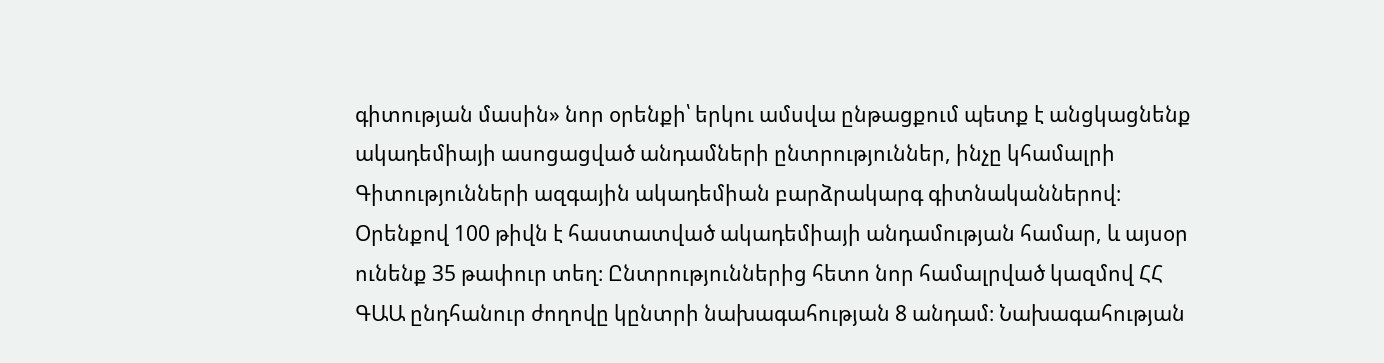գիտության մասին» նոր օրենքի՝ երկու ամսվա ընթացքում պետք է անցկացնենք ակադեմիայի ասոցացված անդամների ընտրություններ, ինչը կհամալրի Գիտությունների ազգային ակադեմիան բարձրակարգ գիտնականներով։ Օրենքով 100 թիվն է հաստատված ակադեմիայի անդամության համար, և այսօր ունենք 35 թափուր տեղ։ Ընտրություններից հետո նոր համալրված կազմով ՀՀ ԳԱԱ ընդհանուր ժողովը կընտրի նախագահության 8 անդամ։ Նախագահության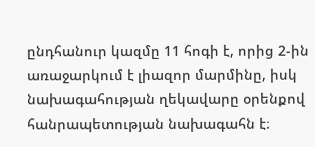ընդհանուր կազմը 11 հոգի է, որից 2-ին առաջարկում է լիազոր մարմինը, իսկ նախագահության ղեկավարը օրենքով հանրապետության նախագահն է։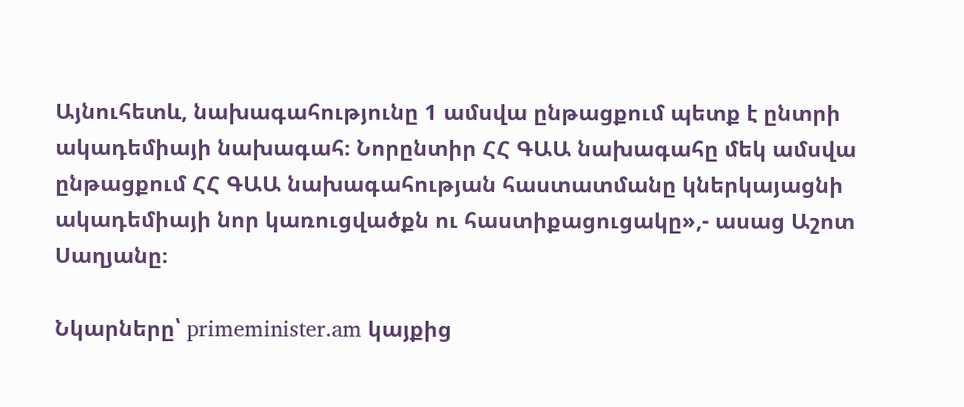Այնուհետև, նախագահությունը 1 ամսվա ընթացքում պետք է ընտրի ակադեմիայի նախագահ։ Նորընտիր ՀՀ ԳԱԱ նախագահը մեկ ամսվա ընթացքում ՀՀ ԳԱԱ նախագահության հաստատմանը կներկայացնի ակադեմիայի նոր կառուցվածքն ու հաստիքացուցակը»,- ասաց Աշոտ Սաղյանը։

Նկարները՝ primeminister.am կայքից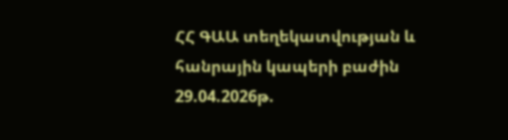ՀՀ ԳԱԱ տեղեկատվության և հանրային կապերի բաժին
29.04.2026թ.